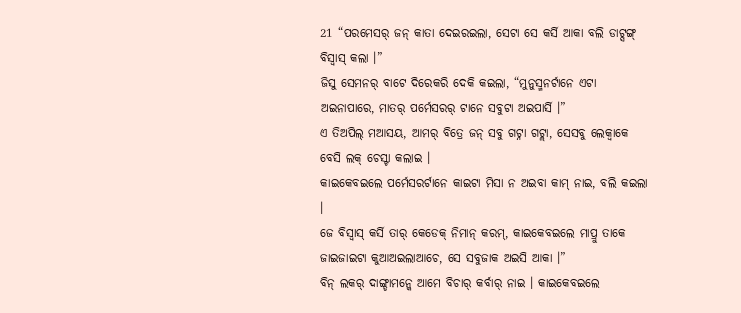21 “ପରମେସର୍ ଜନ୍ କାତା ଦେଇରଇଲା, ସେଟା ସେ କର୍ସି ଆକା ବଲି ଡାଟ୍ସଙ୍ଗ୍ ବିସ୍ବାସ୍ କଲା ।”
ଜିସୁ ସେମନର୍ ବାଟେ ଦିରେକରି ଦେକି କଇଲା, “ମୁନୁସ୍ମନର୍ଟାନେ ଏଟା ଅଇନାପାରେ, ମାତର୍ ପର୍ମେସରର୍ ଟାନେ ସବୁଟା ଅଇପାର୍ସି ।”
ଏ ତିଅପିଲ୍ ମଆସୟ, ଆମର୍ ବିତ୍ରେ ଜନ୍ ସବୁ ଗଟ୍ନା ଗଟ୍ଲା, ସେସବୁ ଲେକ୍ବାକେ ବେସି ଲକ୍ ଚେସ୍ଟା କଲାଇ ।
କାଇକେବଇଲେ ପର୍ମେସରର୍ଟାନେ କାଇଟା ମିସା ନ ଅଇବା କାମ୍ ନାଇ, ବଲି କଇଲା ।
ଜେ ବିସ୍ବାସ୍ କର୍ସି ତାର୍ କେଡେକ୍ ନିମାନ୍ କରମ୍, କାଇକେବଇଲେ ମାପ୍ରୁ ତାକେ ଜାଇଜାଇଟା କୁଆଅଇଲାଆଚେ, ସେ ସବୁଜାକ ଅଇସି ଆକା ।”
ବିନ୍ ଲକର୍ ଦାଙ୍ଗ୍ଡାମନ୍କେ ଆମେ ବିଚାର୍ କର୍ବାର୍ ନାଇ । କାଇକେବଇଲେ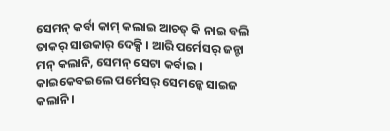ସେମନ୍ କର୍ବା କାମ୍ କଲାଇ ଆଚତ୍ କି ନାଇ ବଲି ତାକର୍ ସାଉକାର୍ ଦେକ୍ସି । ଆରି ପର୍ମେସର୍ ଜନ୍ଟା ମନ୍ କଲାନି, ସେମନ୍ ସେଟା କର୍ବାଇ । କାଇକେବଇଲେ ପର୍ମେସର୍ ସେମନ୍କେ ସାଇଜ କଲାନି ।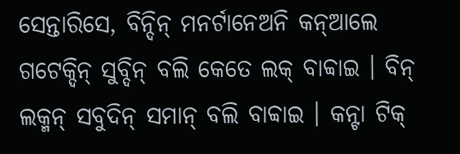ସେନ୍ତାରିସେ, ବିନ୍ଦିନ୍ ମନର୍ଟାନେଅନି କନ୍ଆଲେ ଗଟେକ୍ଦିନ୍ ସୁବ୍ଦିନ୍ ବଲି କେତେ ଲକ୍ ବାବ୍ବାଇ । ବିନ୍ ଲକ୍ମନ୍ ସବୁଦିନ୍ ସମାନ୍ ବଲି ବାବ୍ବାଇ । କନ୍ଟା ଟିକ୍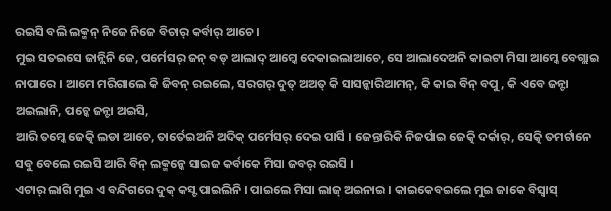ରଇସି ବଲି ଲକ୍ମନ୍ ନିଜେ ନିଜେ ବିଚାର୍ କର୍ବାର୍ ଆଚେ ।
ମୁଇ ସତଇସେ ଜାନ୍ଲିନି ଜେ, ପର୍ମେସର୍ ଜନ୍ ବଡ୍ ଆଲାଦ୍ ଆମ୍କେ ଦେକାଇଲାଆଚେ, ସେ ଆଲାଦେଅନି କାଇଟା ମିସା ଆମ୍କେ ବେଗ୍ଲାଇ ନାପାରେ । ଆମେ ମରିଗାଲେ କି ଜିବନ୍ ରଇଲେ, ସରଗର୍ ଦୁତ୍ ଅଅତ୍ କି ସାସନ୍କାରିଆମନ୍, କି କାଇ ବିନ୍ ବପୁ, କି ଏବେ ଜନ୍ଟା ଅଇଲାନି, ପଚ୍କେ ଜନ୍ଟା ଅଇସି,
ଆରି ତମ୍କେ ଜେତ୍କି ଲଡା ଆଚେ, ତାର୍ତେଇଅନି ଅଦିକ୍ ପର୍ମେସର୍ ଦେଇ ପାର୍ସି । ଜେନ୍ତାରିକି ନିଜର୍ପାଇ ଜେତ୍କି ଦର୍କାର୍, ସେତ୍କି ତମର୍ଟାନେ ସବୁ ବେଲେ ରଇସି ଆରି ବିନ୍ ଲକ୍ମନ୍କେ ସାଇଜ କର୍ବାକେ ମିସା ଜବର୍ ରଇସି ।
ଏଟାର୍ ଲାଗି ମୁଇ ଏ ବନ୍ଦିଗରେ ଦୁକ୍ କସ୍ଟ ପାଇଲିନି । ପାଇଲେ ମିସା ଲାଜ୍ ଅଇନାଇ । କାଇକେବଇଲେ ମୁଇ ଜାକେ ବିସ୍ବାସ୍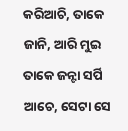କରିଆଚି, ତାକେ ଜାନି, ଆରି ମୁଇ ତାକେ ଜନ୍ଟା ସର୍ପି ଆଚେ, ସେଟା ସେ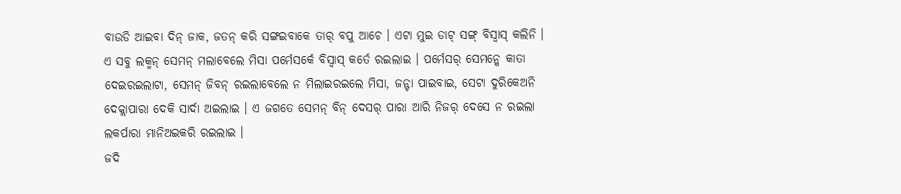ବାଉଡି ଆଇବା ଦିନ୍ ଜାକ, ଜତନ୍ କରି ସଙ୍ଗଇବାକେ ତାର୍ ବପୁ ଆଚେ । ଏଟା ମୁଇ ଡାଟ୍ ସଙ୍ଗ୍ ବିସ୍ବାସ୍ କଲିନି ।
ଏ ସବୁ ଲକ୍ମନ୍ ସେମନ୍ ମଲାବେଲେ ମିସା ପର୍ମେସର୍କେ ବିସ୍ବାସ୍ କର୍ତେ ରଇଲାଇ । ପର୍ମେସର୍ ସେମନ୍କେ କାତା ଦେଇରଇଲାଟା, ସେମନ୍ ଜିବନ୍ ରଇଲାବେଲେ ନ ମିଲାଇରଇଲେ ମିସା, ଜନ୍ଟା ପାଇବାଇ, ସେଟା ଦୁରିକେଅନି ଦେକ୍ଲାପାରା ଦେକି ସାର୍ଦା ଅଇଲାଇ । ଏ ଜଗତେ ସେମନ୍ ବିନ୍ ଦେସର୍ ପାରା ଆରି ନିଜର୍ ଦେସେ ନ ରଇଲା ଲକର୍ପାରା ମାନିଅଇକରି ରଇଲାଇ ।
ଜଦି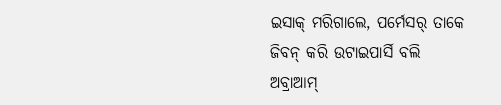ଇସାକ୍ ମରିଗାଲେ, ପର୍ମେସର୍ ତାକେ ଜିବନ୍ କରି ଉଟାଇପାର୍ସି ବଲି ଅବ୍ରାଆମ୍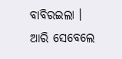ବାବିରଇଲା । ଆରି ସେବେଲେ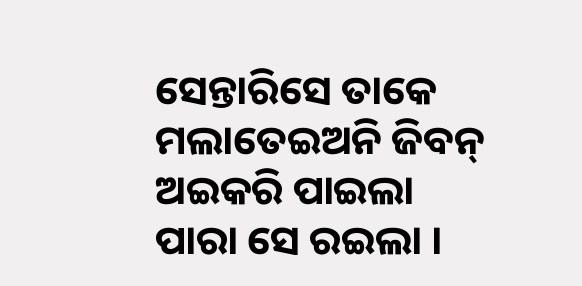ସେନ୍ତାରିସେ ତାକେ ମଲାତେଇଅନି ଜିବନ୍ ଅଇକରି ପାଇଲା ପାରା ସେ ରଇଲା ।